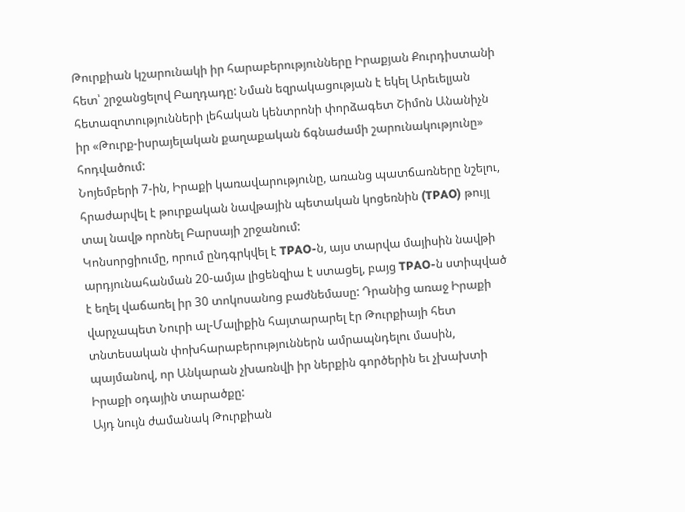Թուրքիան կշարունակի իր հարաբերությունները Իրաքյան Քուրդիստանի հետ՝ շրջանցելով Բաղդադը: Նման եզրակացության է եկել Արեւելյան հետազոտությունների լեհական կենտրոնի փորձագետ Շիմոն Անանիչն իր «Թուրք-իսրայելական քաղաքական ճգնաժամի շարունակությունը» հոդվածում:
Նոյեմբերի 7-ին, Իրաքի կառավարությունը, առանց պատճառները նշելու, հրաժարվել է թուրքական նավթային պետական կոցեռնին (TPAO) թույլ տալ նավթ որոնել Բարսայի շրջանում:
Կոնսորցիումը, որում ընդգրկվել է TPAO-ն, այս տարվա մայիսին նավթի արդյունահանման 20-ամյա լիցենզիա է ստացել, բայց TPAO-ն ստիպված է եղել վաճառել իր 30 տոկոսանոց բաժնեմասը: Դրանից առաջ Իրաքի վարչապետ Նուրի ալ-Մալիքին հայտարարել էր Թուրքիայի հետ տնտեսական փոխհարաբերություններն ամրապնդելու մասին, պայմանով, որ Անկարան չխառնվի իր ներքին գործերին եւ չխախտի Իրաքի օդային տարածքը:
Այդ նույն ժամանակ Թուրքիան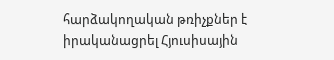հարձակողական թռիչքներ է իրականացրել Հյուսիսային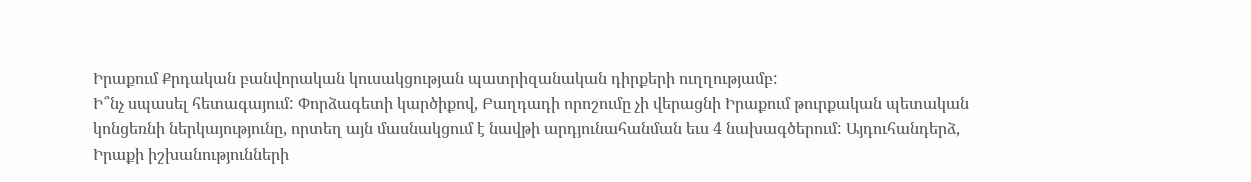Իրաքում Քրդական բանվորական կուսակցության պատրիզանական դիրքերի ուղղությամբ:
Ի՞նչ սպասել հետագայում: Փորձագետի կարծիքով, Բաղդադի որոշումը չի վերացնի Իրաքում թուրքական պետական կոնցեռնի ներկայությունը, որտեղ այն մասնակցում է նավթի արդյունահանման եւս 4 նախագծերում: Այդուհանդերձ, Իրաքի իշխանությունների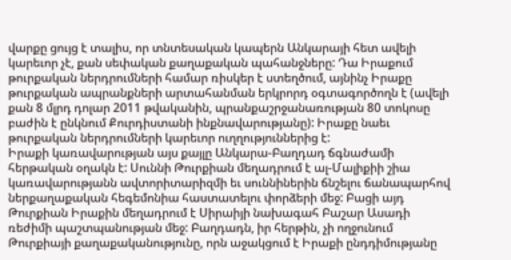վարքը ցույց է տալիս, որ տնտեսական կապերն Անկարայի հետ ավելի կարեւոր չէ, քան սեփական քաղաքական պահանջները: Դա Իրաքում թուրքական ներդրումների համար ռիսկեր է ստեղծում, այնինչ Իրաքը թուրքական ապրանքների արտահանման երկրորդ օգտագործողն է (ավելի քան 8 մլրդ դոլար 2011 թվականին, պրանքաշրջանառության 80 տոկոսը բաժին է ընկնում Քուրդիստանի ինքնավարությանը): Իրաքը նաեւ թուրքական ներդրումների կարեւոր ուղղություններից է:
Իրաքի կառավարության այս քայլը Անկարա-Բաղդադ ճգնաժամի հերթական օղակն է: Սուննի Թուրքիան մեղադրում է ալ-Մալիքիի շիա կառավարությանն ավտորիտարիզմի եւ սուննիներին ճնշելու ճանապարհով ներքաղաքական հեգեմոնիա հաստատելու փորձերի մեջ: Բացի այդ Թուրքիան Իրաքին մեղադրում է Սիրաիյի նախագահ Բաշար Ասադի ռեժիմի պաշտպանության մեջ: Բաղդադն, իր հերթին, չի ողջունում Թուրքիայի քաղաքականությունը, որն աջակցում է Իրաքի ընդդիմությանը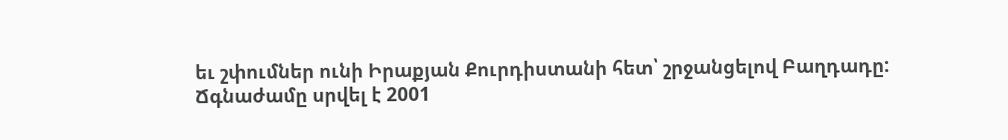եւ շփումներ ունի Իրաքյան Քուրդիստանի հետ՝ շրջանցելով Բաղդադը:
Ճգնաժամը սրվել է 2001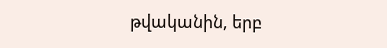թվականին, երբ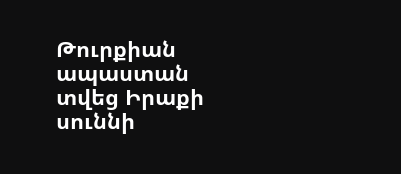Թուրքիան ապաստան տվեց Իրաքի սուննի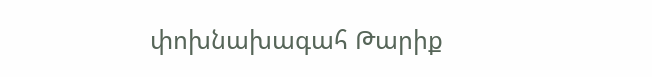փոխնախագահ Թարիք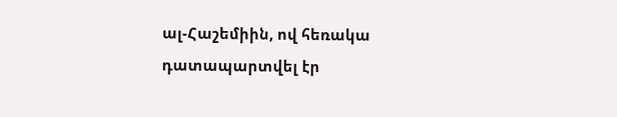ալ-Հաշեմիին, ով հեռակա դատապարտվել էր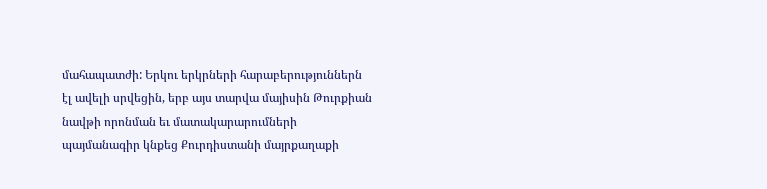մահապատժի: Երկու երկրների հարաբերություններն էլ ավելի սրվեցին, երբ այս տարվա մայիսին Թուրքիան նավթի որոնման եւ մատակարարումների պայմանագիր կնքեց Քուրդիստանի մայրքաղաքի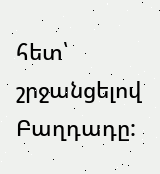հետ՝ շրջանցելով Բաղդադը: